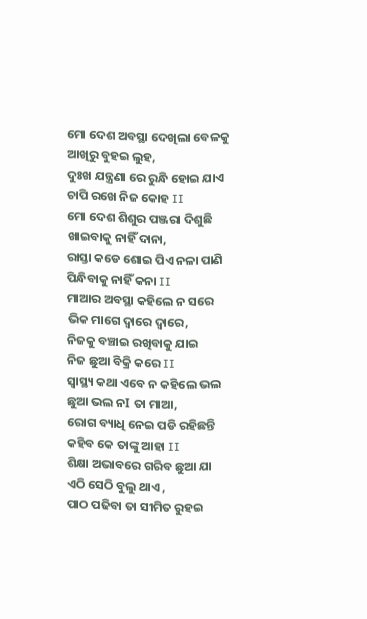ମୋ ଦେଶ ଅବସ୍ଥା ଦେଖିଲା ବେଳକୁ
ଆଖିରୁ ବୁହଇ ଲୁହ,
ଦୁଃଖ ଯନ୍ତ୍ରଣା ରେ ରୁନ୍ଧି ହୋଇ ଯାଏ
ଚାପି ରଖେ ନିଜ କୋହ II
ମୋ ଦେଶ ଶିଶୁର ପଞ୍ଜରା ଦିଶୁଛି
ଖାଇବାକୁ ନାହିଁ ଦାନା,
ରାସ୍ତା କଡେ ଶୋଇ ପିଏ ନଳା ପାଣି
ପିନ୍ଧିବାକୁ ନାହିଁ କନା II
ମାଆର ଅବସ୍ଥା କହିଲେ ନ ସରେ
ଭିକ ମାଗେ ଦ୍ୱାରେ ଦ୍ୱାରେ,
ନିଜକୁ ବଞ୍ଚାଇ ରଖିବାକୁ ଯାଇ
ନିଜ ଛୁଆ ବିକ୍ରି କରେ II
ସ୍ୱାସ୍ଥ୍ୟ କଥା ଏବେ ନ କହିଲେ ଭଲ
ଛୁଆ ଭଲ ନI ତା ମାଆ,
ରୋଗ ବ୍ୟାଧି ନେଇ ପଡି ରହିଛନ୍ତି
କହିବ କେ ତାଙ୍କୁ ଆହା II
ଶିକ୍ଷା ଅଭାବରେ ଗରିବ ଛୁଆ ଯା
ଏଠି ସେଠି ବୁଲୁ ଥାଏ ,
ପାଠ ପଢିବା ତା ସୀମିତ ରୁହଇ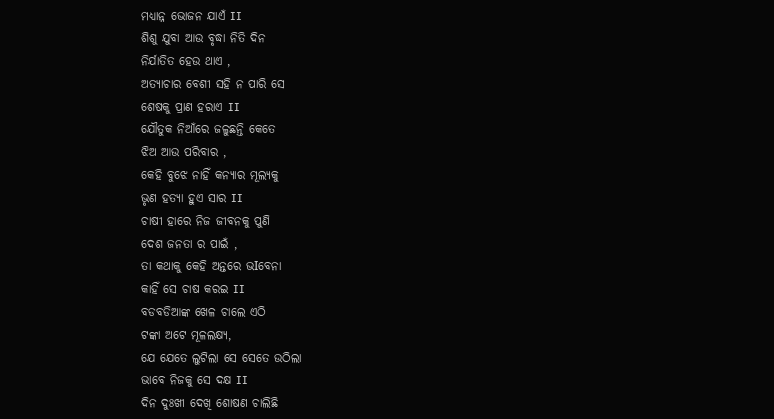ମଧ୍ୟାନ୍ନ ଭୋଜନ ଯାଏଁ II
ଶିଶୁ ଯୁବା ଆଉ ବୃଦ୍ଧା ନିତି ଦିନ
ନିର୍ଯାତିତ ହେଉ ଥାଏ ,
ଅତ୍ୟାଚାର ବେଶୀ ସହି ନ ପାରି ସେ
ଶେଷକୁ ପ୍ରାଣ ହରାଏ II
ଯୌତୁକ ନିଆଁରେ ଜଳୁଛନ୍ତି କେତେ
ଝିଅ ଆଉ ପରିବାର ,
କେହି ବୁଝେ ନାହିଁ କନ୍ୟାର ମୂଲ୍ୟକୁ
ଭୃଣ ହତ୍ୟା ହୁଏ ସାର II
ଚାଷୀ ହାରେ ନିଜ ଜୀବନକୁ ପୁଣି
ଦେଶ ଜନତା ର ପାଇଁ ,
ତା କଥାକୁ କେହି ଅନ୍ତରେ ଭIବେନା
କାହିଁ ସେ ଚାଷ କରଇ II
ବଡବଡିଆଙ୍କ ଖେଳ ଚାଲେ ଏଠି
ଟଙ୍କା ଅଟେ ମୂଳଲକ୍ଷ୍ୟ,
ଯେ ଯେତେ ଲୁଟିଲା ସେ ସେତେ ଉଠିଲା
ଭାବେ ନିଜକୁ ସେ ଦକ୍ଷ II
ଦିନ ଦୁଃଖୀ ଦେଖି ଶୋଷଣ ଚାଲିଛି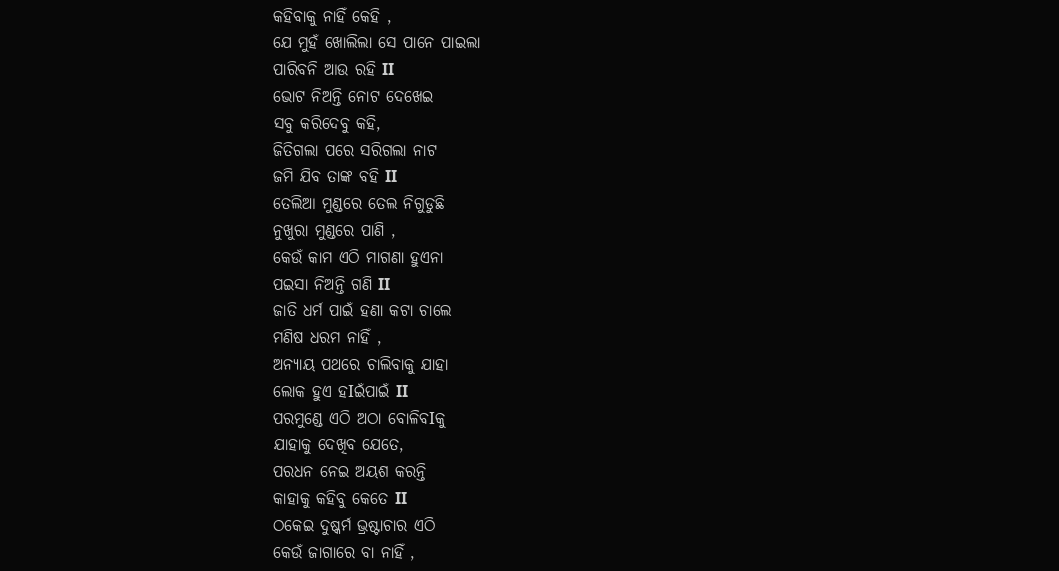କହିବାକୁ ନାହିଁ କେହି ,
ଯେ ମୁହଁ ଖୋଲିଲା ସେ ପାନେ ପାଇଲା
ପାରିବନି ଆଉ ରହି II
ଭୋଟ ନିଅନ୍ତି ନୋଟ ଦେଖେଇ
ସବୁ କରିଦେବୁ କହି,
ଜିତିଗଲା ପରେ ସରିଗଲା ନାଟ
ଜମି ଯିବ ତାଙ୍କ ବହି II
ତେଲିଆ ମୁଣ୍ଡରେ ତେଲ ନିଗୁଡୁଛି
ନୁଖୁରା ମୁଣ୍ଡରେ ପାଣି ,
କେଉଁ କାମ ଏଠି ମାଗଣା ହୁଏନା
ପଇସା ନିଅନ୍ତି ଗଣି II
ଜାତି ଧର୍ମ ପାଇଁ ହଣା କଟା ଚାଲେ
ମଣିଷ ଧରମ ନାହିଁ ,
ଅନ୍ୟାୟ ପଥରେ ଚାଲିବାକୁ ଯାହା
ଲୋକ ହୁଏ ହIଇଁପାଇଁ II
ପରମୁଣ୍ଡେ ଏଠି ଅଠା ବୋଳିବIକୁ
ଯାହାକୁ ଦେଖିବ ଯେତେ,
ପରଧନ ନେଇ ଅୟଶ କରନ୍ତି
କାହାକୁ କହିବୁ କେତେ II
ଠକେଇ ଦୁଷ୍କର୍ମ ଭ୍ରଷ୍ଟାଚାର ଏଠି
କେଉଁ ଜାଗାରେ ବା ନାହିଁ ,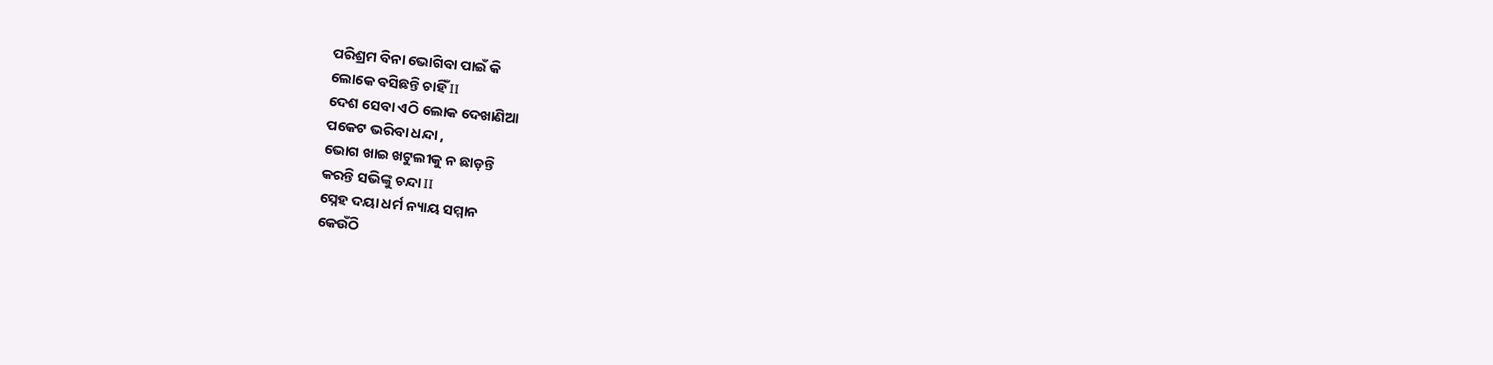ପରିଶ୍ରମ ବିନା ଭୋଗିବା ପାଇଁ କି
ଲୋକେ ବସିଛନ୍ତି ଚାହିଁ II
ଦେଶ ସେବା ଏଠି ଲୋକ ଦେଖାଣିଆ
ପକେଟ ଭରିବା ଧନ୍ଦା ,
ଭୋଗ ଖାଇ ଖଟୁଲୀକୁ ନ ଛାଡ଼ନ୍ତି
କରନ୍ତି ସଭିଙ୍କୁ ଚନ୍ଦା II
ସ୍ନେହ ଦୟା ଧର୍ମ ନ୍ୟାୟ ସମ୍ମାନ
କେଉଁଠି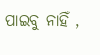ପାଇବୁ ନାହିଁ ,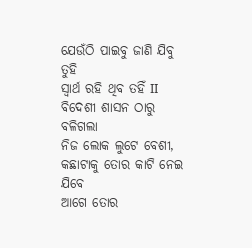ଯେଉଁଠି ପାଇବୁ ଜାଣି ଯିବୁ ତୁହି
ସ୍ୱାର୍ଥ ରହି ଥିବ ତହିଁ II
ବିଦେଶୀ ଶାସନ ଠାରୁ ବଳିଗଲା
ନିଜ ଲୋକ ଲୁଟେ ବେଶୀ,
କଛାଟାକୁ ତୋର କାଟି ନେଇ ଯିବେ
ଆଗେ ତୋର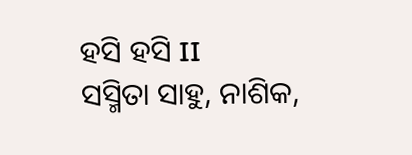ହସି ହସି II
ସସ୍ମିତା ସାହୁ, ନାଶିକ,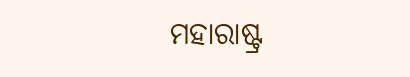ମହାରାଷ୍ଟ୍ର